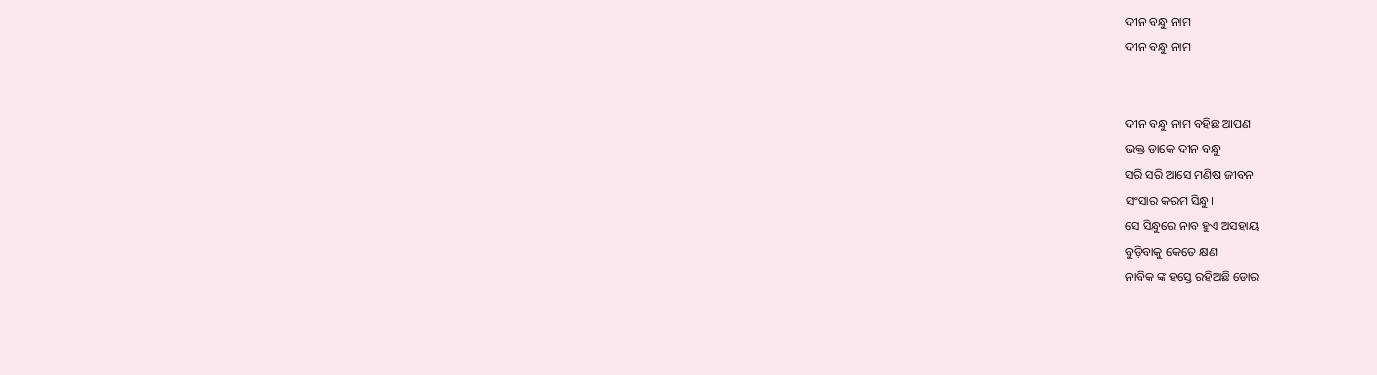ଦୀନ ବନ୍ଧୁ ନାମ
ଦୀନ ବନ୍ଧୁ ନାମ


ଦୀନ ବନ୍ଧୁ ନାମ ବହିଛ ଆପଣ
ଭକ୍ତ ଡାକେ ଦୀନ ବନ୍ଧୁ
ସରି ସରି ଆସେ ମଣିଷ ଜୀବନ
ସଂସାର କରମ ସିନ୍ଧୁ।
ସେ ସିନ୍ଧୁରେ ନାବ ହୁଏ ଅସହାୟ
ବୁଡ଼ିବାକୁ କେତେ କ୍ଷଣ
ନାବିକ ଙ୍କ ହସ୍ତେ ରହିଅଛି ଡୋର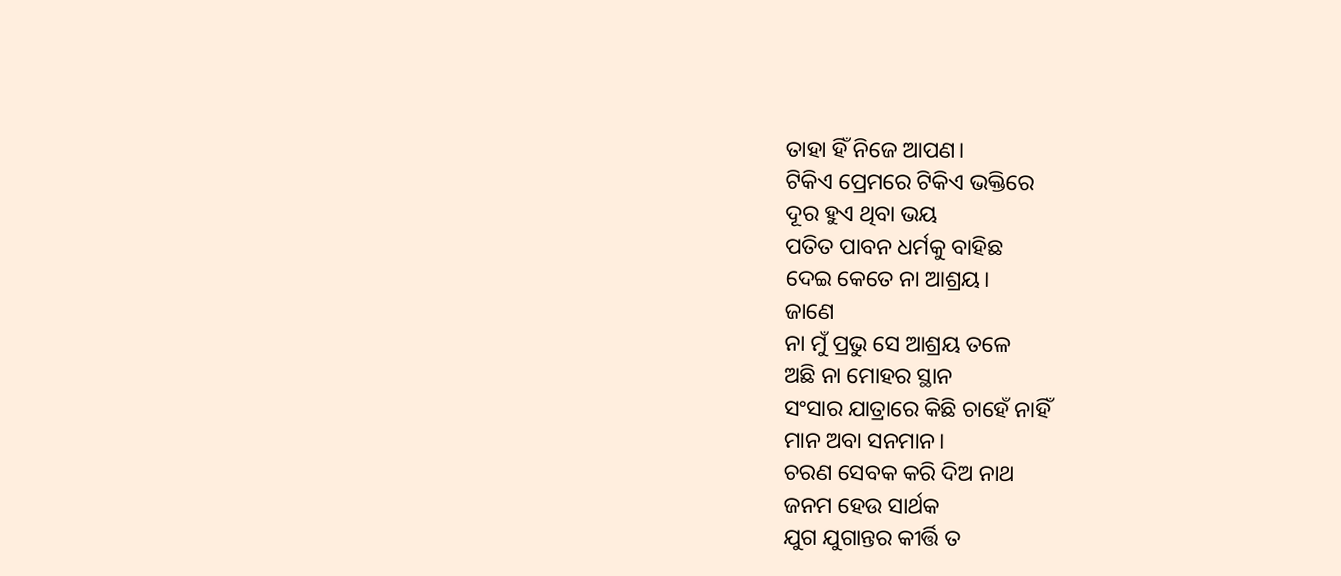ତାହା ହିଁ ନିଜେ ଆପଣ।
ଟିକିଏ ପ୍ରେମରେ ଟିକିଏ ଭକ୍ତିରେ
ଦୂର ହୁଏ ଥିବା ଭୟ
ପତିତ ପାବନ ଧର୍ମକୁ ବାହିଛ
ଦେଇ କେତେ ନା ଆଶ୍ରୟ।
ଜାଣେ
ନା ମୁଁ ପ୍ରଭୁ ସେ ଆଶ୍ରୟ ତଳେ
ଅଛି ନା ମୋହର ସ୍ଥାନ
ସଂସାର ଯାତ୍ରାରେ କିଛି ଚାହେଁ ନାହିଁ
ମାନ ଅବା ସନମାନ।
ଚରଣ ସେବକ କରି ଦିଅ ନାଥ
ଜନମ ହେଉ ସାର୍ଥକ
ଯୁଗ ଯୁଗାନ୍ତର କୀର୍ତ୍ତି ତ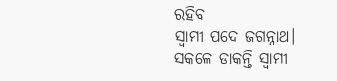ରହିବ
ସ୍ଵାମୀ ପଦେ ଜଗନ୍ନାଥ।
ସକଳେ ଡାକନ୍ତି ସ୍ଵାମୀ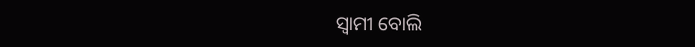ସ୍ଵାମୀ ବୋଲି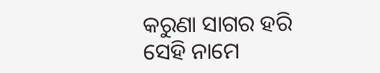କରୁଣା ସାଗର ହରି
ସେହି ନାମେ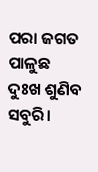ପରା ଜଗତ ପାଳୁଛ
ଦୁଃଖ ଶୁଣିବ ସବୁରି।